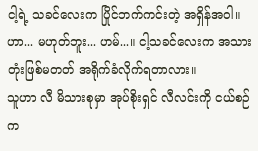ငါ့ရဲ့ သခင်လေးက ပြိုင်ဘက်ကင်းတဲ့ အရှိန်အဝါ။ ဟာ... မဟုတ်ဘူး... ဟမ်...။ ငါ့သခင်လေးက အသားတုံးဖြစ်မတတ် အရိုက်ခံလိုက်ရတာလား။
သူဟာ လီ မိသားစုမှာ အုပ်စိုးရှင် လီလင်းကို ငယ်စဉ်က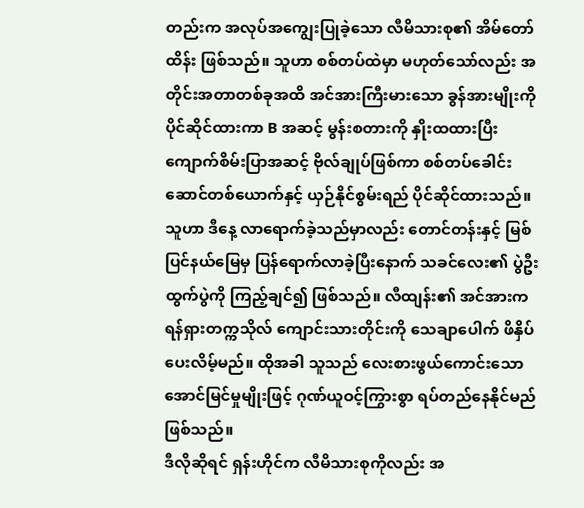တည်းက အလုပ်အကျွေးပြုခဲ့သော လီမိသားစု၏ အိမ်တော်ထိန်း ဖြစ်သည်။ သူဟာ စစ်တပ်ထဲမှာ မဟုတ်သော်လည်း အတိုင်းအတာတစ်ခုအထိ အင်အားကြီးမားသော ခွန်အားမျိုးကို ပိုင်ဆိုင်ထားကာ B အဆင့် မွန်းစတားကို နှိုးထထားပြီး ကျောက်စိမ်းပြာအဆင့် ဗိုလ်ချုပ်ဖြစ်ကာ စစ်တပ်ခေါင်းဆောင်တစ်ယောက်နှင့် ယှဉ်နိုင်စွမ်းရည် ပိုင်ဆိုင်ထားသည်။
သူဟာ ဒီနေ့ လာရောက်ခဲ့သည်မှာလည်း တောင်တန်းနှင့် မြစ်ပြင်နယ်မြေမှ ပြန်ရောက်လာခဲ့ပြီးနောက် သခင်လေး၏ ပွဲဦးထွက်ပွဲကို ကြည့်ချင်၍ ဖြစ်သည်။ လီထျန်း၏ အင်အားက ရန်ရှားတက္ကသိုလ် ကျောင်းသားတိုင်းကို သေချာပေါက် ဖိနှိပ်ပေးလိမ့်မည်။ ထိုအခါ သူသည် လေးစားဖွယ်ကောင်းသော အောင်မြင်မှုမျိုးဖြင့် ဂုဏ်ယူဝင့်ကြွားစွာ ရပ်တည်နေနိုင်မည် ဖြစ်သည်။
ဒီလိုဆိုရင် ရှန်းဟိုင်က လီမိသားစုကိုလည်း အ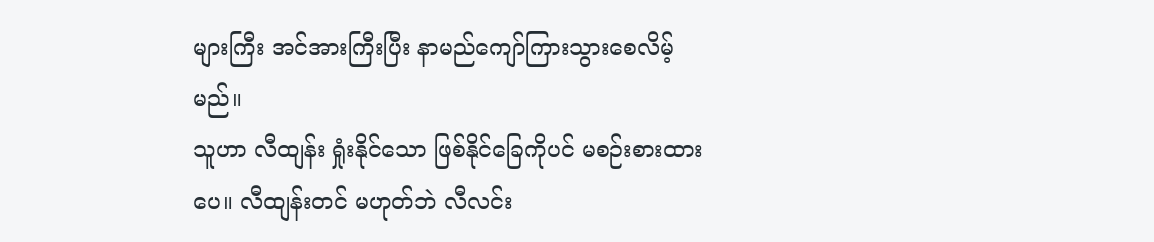များကြီး အင်အားကြီးပြီး နာမည်ကျော်ကြားသွားစေလိမ့်မည်။
သူဟာ လီထျန်း ရှုံးနိုင်သော ဖြစ်နိုင်ခြေကိုပင် မစဉ်းစားထားပေ။ လီထျန်းတင် မဟုတ်ဘဲ လီလင်း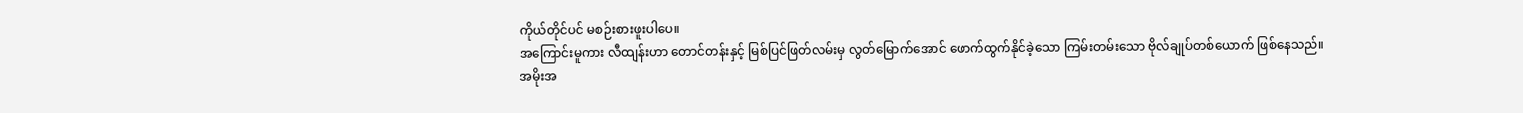ကိုယ်တိုင်ပင် မစဉ်းစားဖူးပါပေ။
အကြောင်းမူကား လီထျန်းဟာ တောင်တန်းနှင့် မြစ်ပြင်ဖြတ်လမ်းမှ လွတ်မြောက်အောင် ဖောက်ထွက်နိုင်ခဲ့သော ကြမ်းတမ်းသော ဗိုလ်ချုပ်တစ်ယောက် ဖြစ်နေသည်။
အမိုးအ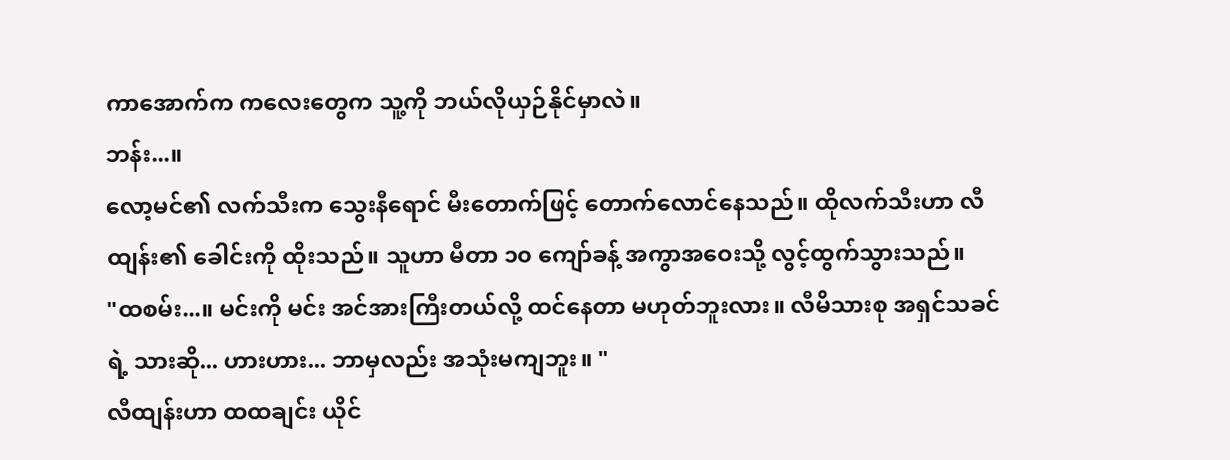ကာအောက်က ကလေးတွေက သူ့ကို ဘယ်လိုယှဉ်နိုင်မှာလဲ။
ဘန်း...။
လော့မင်၏ လက်သီးက သွေးနီရောင် မီးတောက်ဖြင့် တောက်လောင်နေသည်။ ထိုလက်သီးဟာ လီထျန်း၏ ခေါင်းကို ထိုးသည်။ သူဟာ မီတာ ၁၀ ကျော်ခန့် အကွာအဝေးသို့ လွင့်ထွက်သွားသည်။
"ထစမ်း...။ မင်းကို မင်း အင်အားကြီးတယ်လို့ ထင်နေတာ မဟုတ်ဘူးလား။ လီမိသားစု အရှင်သခင်ရဲ့ သားဆို... ဟားဟား... ဘာမှလည်း အသုံးမကျဘူး။ "
လီထျန်းဟာ ထထချင်း ယိုင်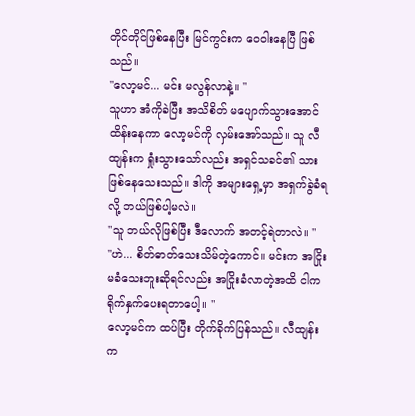တိုင်တိုင်ဖြစ်နေပြီး မြင်ကွင်းက ဝေဝါးနေပြီ ဖြစ်သည်။
"လော့မင်... မင်း မလွန်လာနဲ့။ "
သူဟာ အံကိုခဲပြီး အသိစိတ် မပျောက်သွားအောင် ထိန်းနေကာ လော့မင်ကို လှမ်းအော်သည်။ သူ လီထျန်းက ရှုံးသွားသော်လည်း အရှင်သခင်၏ သားဖြစ်နေသေးသည်။ ဒါကို အများရှေ့မှာ အရှက်ခွဲခံရလို့ ဘယ်ဖြစ်ပါ့မလဲ။
"သူ ဘယ်လိုဖြစ်ပြီး ဒီလောက် အတင့်ရဲတာလဲ။ "
"ဟဲ... စိတ်ဓာတ်သေးသိမ်တဲ့ကောင်။ မင်းက အငြိုးမခံသေးဘူးဆိုရင်လည်း အငြိုးခံလာတဲ့အထိ ငါက ရိုက်နှက်ပေးရတာပေါ့။ "
လော့မင်က ထပ်ပြီး တိုက်ခိုက်ပြန်သည်။ လီထျန်းက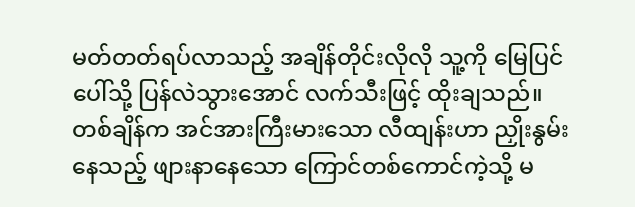မတ်တတ်ရပ်လာသည့် အချိန်တိုင်းလိုလို သူ့ကို မြေပြင်ပေါ်သို့ ပြန်လဲသွားအောင် လက်သီးဖြင့် ထိုးချသည်။ တစ်ချိန်က အင်အားကြီးမားသော လီထျန်းဟာ ညှိုးနွမ်းနေသည့် ဖျားနာနေသော ကြောင်တစ်ကောင်ကဲ့သို့ မ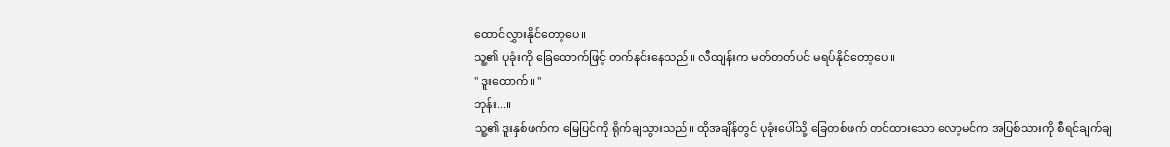ထောင်လွှားနိုင်တော့ပေ။
သူ့၏ ပုခုံးကို ခြေထောက်ဖြင့် တက်နင်းနေသည်။ လီထျန်းက မတ်တတ်ပင် မရပ်နိုင်တော့ပေ။
" ဒူးထောက်။ "
ဘုန်း...။
သူ့၏ ဒူးနှစ်ဖက်က မြေပြင်ကို ရိုက်ချသွားသည်။ ထိုအချိန်တွင် ပုခုံးပေါ်သို့ ခြေတစ်ဖက် တင်ထားသော လော့မင်က အပြစ်သားကို စီရင်ချက်ချ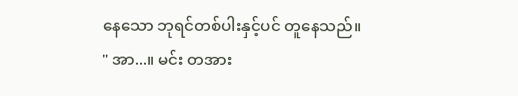နေသော ဘုရင်တစ်ပါးနှင့်ပင် တူနေသည်။
" အာ...။ မင်း တအား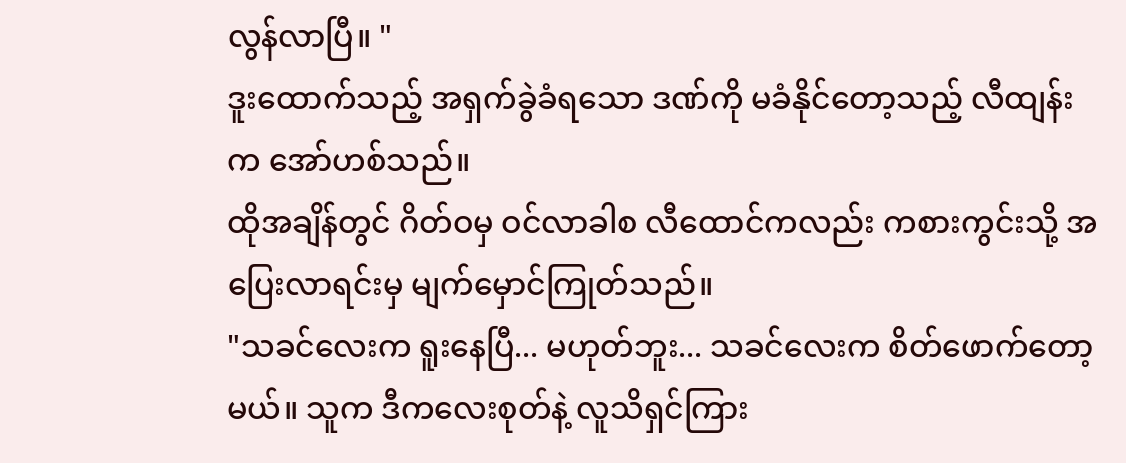လွန်လာပြီ။ "
ဒူးထောက်သည့် အရှက်ခွဲခံရသော ဒဏ်ကို မခံနိုင်တော့သည့် လီထျန်းက အော်ဟစ်သည်။
ထိုအချိန်တွင် ဂိတ်ဝမှ ဝင်လာခါစ လီထောင်ကလည်း ကစားကွင်းသို့ အပြေးလာရင်းမှ မျက်မှောင်ကြုတ်သည်။
"သခင်လေးက ရူးနေပြီ... မဟုတ်ဘူး... သခင်လေးက စိတ်ဖောက်တော့မယ်။ သူက ဒီကလေးစုတ်နဲ့ လူသိရှင်ကြား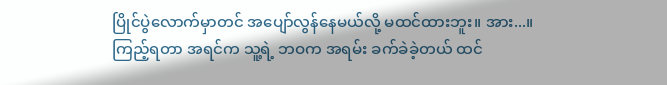ပြိုင်ပွဲလောက်မှာတင် အပျော်လွန်နေမယ်လို့ မထင်ထားဘူး။ အား...။ ကြည့်ရတာ အရင်က သူ့ရဲ့ ဘဝက အရမ်း ခက်ခဲခဲ့တယ် ထင်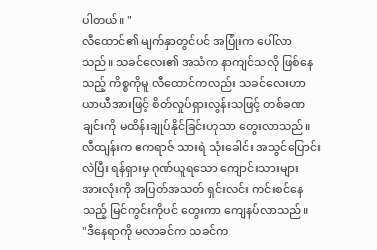ပါတယ်။ "
လီထောင်၏ မျက်နှာတွင်ပင် အပြုံးက ပေါ်လာသည်။ သခင်လေး၏ အသံက နာကျင်သလို ဖြစ်နေသည့် ကိစ္စကိုမူ လီထောင်ကလည်း သခင်လေးဟာ ယာယီအားဖြင့် စိတ်လှုပ်ရှားလွန်းသဖြင့် တစ်ခဏချင်းကို မထိန်းချုပ်နိုင်ခြင်းဟုသာ တွေးလာသည်။
လီထျန်းက ဧကရာဇ် သားရဲ သုံးခေါင်း အသွင်ပြောင်းလဲပြီး ရန်ရှားမှ ဂုဏ်ယူရသော ကျောင်းသားများ အားလုံးကို အပြတ်အသတ် ရှင်းလင်း ကင်းစင်နေသည့် မြင်ကွင်းကိုပင် တွေးကာ ကျေနပ်လာသည်။
"ဒီနေရာကို မလာခင်က သခင်က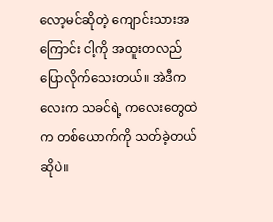လော့မင်ဆိုတဲ့ ကျောင်းသားအကြောင်း ငါ့ကို အထူးတလည် ပြောလိုက်သေးတယ်။ အဲဒီကလေးက သခင်ရဲ့ ကလေးတွေထဲက တစ်ယောက်ကို သတ်ခဲ့တယ်ဆိုပဲ။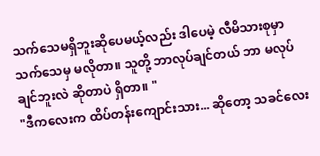သက်သေမရှိဘူးဆိုပေမယ့်လည်း ဒါပေမဲ့ လီမိသားစုမှာ သက်သေမှ မလိုတာ။ သူတို့ ဘာလုပ်ချင်တယ် ဘာ မလုပ်ချင်ဘူးလဲ ဆိုတာပဲ ရှိတာ။ "
"ဒီကလေးက ထိပ်တန်းကျောင်းသား... ဆိုတော့ သခင်လေး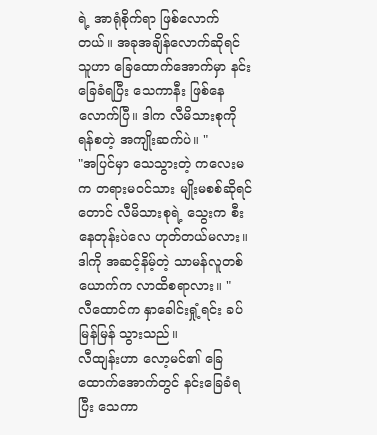ရဲ့ အာရုံစိုက်ရာ ဖြစ်လောက်တယ်။ အခုအချိန်လောက်ဆိုရင် သူဟာ ခြေထောက်အောက်မှာ နင်းခြေခံရပြီး သေကာနီး ဖြစ်နေလောက်ပြီ။ ဒါက လီမိသားစုကို ရန်စတဲ့ အကျိုးဆက်ပဲ။ "
"အပြင်မှာ သေသွားတဲ့ ကလေးမက တရားမဝင်သား မျိုးမစစ်ဆိုရင်တောင် လီမိသားစုရဲ့ သွေးက စီးနေတုန်းပဲလေ ဟုတ်တယ်မလား။ ဒါကို အဆင့်နိမ့်တဲ့ သာမန်လူတစ်ယောက်က လာထိစရာလား။ "
လီထောင်က နှာခေါင်းရှုံ့ရင်း ခပ်မြန်မြန် သွားသည်။
လီထျန်းဟာ လော့မင်၏ ခြေထောက်အောက်တွင် နင်းခြေခံရပြီး သေကာ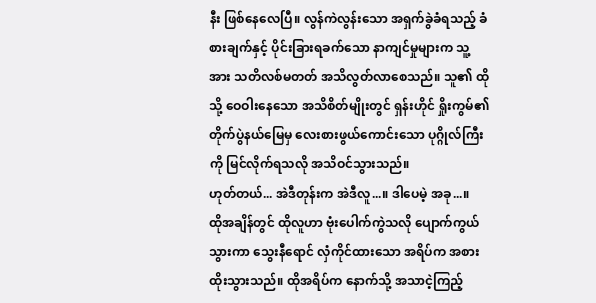နီး ဖြစ်နေလေပြီ။ လွန်ကဲလွန်းသော အရှက်ခွဲခံရသည့် ခံစားချက်နှင့် ပိုင်းခြားရခက်သော နာကျင်မှုများက သူ့အား သတိလစ်မတတ် အသိလွတ်လာစေသည်။ သူ၏ ထိုသို့ ဝေဝါးနေသော အသိစိတ်မျိုးတွင် ရှန်းဟိုင် ရှိုးကွမ်၏ တိုက်ပွဲနယ်မြေမှ လေးစားဖွယ်ကောင်းသော ပုဂ္ဂိုလ်ကြီးကို မြင်လိုက်ရသလို အသိဝင်သွားသည်။
ဟုတ်တယ်... အဲဒီတုန်းက အဲဒီလူ...။ ဒါပေမဲ့ အခု...။
ထိုအချိန်တွင် ထိုလူဟာ ဗုံးပေါက်ကွဲသလို ပျောက်ကွယ်သွားကာ သွေးနီရောင် လှံကိုင်ထားသော အရိပ်က အစားထိုးသွားသည်။ ထိုအရိပ်က နောက်သို့ အသာငဲ့ကြည့်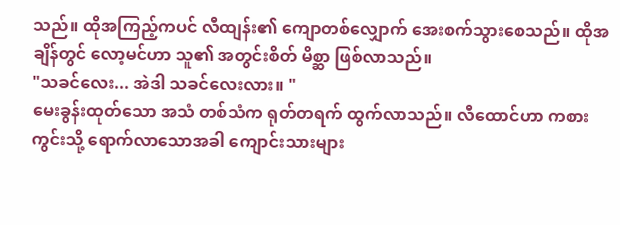သည်။ ထိုအကြည့်ကပင် လီထျန်း၏ ကျောတစ်လျှောက် အေးစက်သွားစေသည်။ ထိုအချိန်တွင် လော့မင်ဟာ သူ၏ အတွင်းစိတ် မိစ္ဆာ ဖြစ်လာသည်။
"သခင်လေး... အဲဒါ သခင်လေးလား။ "
မေးခွန်းထုတ်သော အသံ တစ်သံက ရုတ်တရက် ထွက်လာသည်။ လီထောင်ဟာ ကစားကွင်းသို့ ရောက်လာသောအခါ ကျောင်းသားများ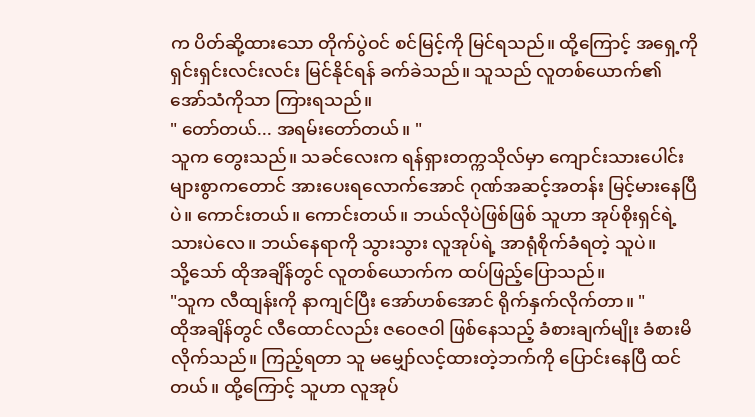က ပိတ်ဆို့ထားသော တိုက်ပွဲဝင် စင်မြင့်ကို မြင်ရသည်။ ထို့ကြောင့် အရှေ့ကို ရှင်းရှင်းလင်းလင်း မြင်နိုင်ရန် ခက်ခဲသည်။ သူသည် လူတစ်ယောက်၏ အော်သံကိုသာ ကြားရသည်။
" တော်တယ်... အရမ်းတော်တယ်။ "
သူက တွေးသည်။ သခင်လေးက ရန်ရှားတက္ကသိုလ်မှာ ကျောင်းသားပေါင်းများစွာကတောင် အားပေးရလောက်အောင် ဂုဏ်အဆင့်အတန်း မြင့်မားနေပြီပဲ။ ကောင်းတယ်။ ကောင်းတယ်။ ဘယ်လိုပဲဖြစ်ဖြစ် သူဟာ အုပ်စိုးရှင်ရဲ့ သားပဲလေ။ ဘယ်နေရာကို သွားသွား လူအုပ်ရဲ့ အာရုံစိုက်ခံရတဲ့ သူပဲ။
သို့သော် ထိုအချိန်တွင် လူတစ်ယောက်က ထပ်ဖြည့်ပြောသည်။
"သူက လီထျန်းကို နာကျင်ပြီး အော်ဟစ်အောင် ရိုက်နှက်လိုက်တာ။ "
ထိုအချိန်တွင် လီထောင်လည်း ဇဝေဇဝါ ဖြစ်နေသည့် ခံစားချက်မျိုး ခံစားမိလိုက်သည်။ ကြည့်ရတာ သူ မမျှော်လင့်ထားတဲ့ဘက်ကို ပြောင်းနေပြီ ထင်တယ်။ ထို့ကြောင့် သူဟာ လူအုပ်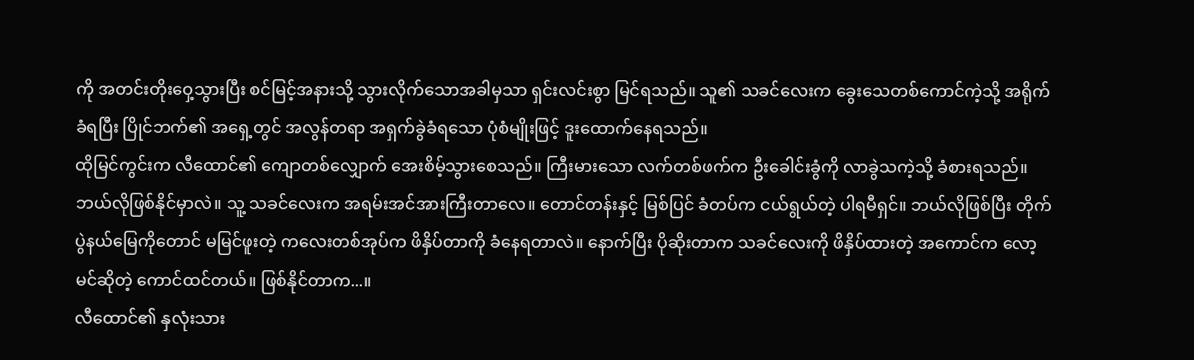ကို အတင်းတိုးဝှေ့သွားပြီး စင်မြင့်အနားသို့ သွားလိုက်သောအခါမှသာ ရှင်းလင်းစွာ မြင်ရသည်။ သူ၏ သခင်လေးက ခွေးသေတစ်ကောင်ကဲ့သို့ အရိုက်ခံရပြီး ပြိုင်ဘက်၏ အရှေ့တွင် အလွန်တရာ အရှက်ခွဲခံရသော ပုံစံမျိုးဖြင့် ဒူးထောက်နေရသည်။
ထိုမြင်ကွင်းက လီထောင်၏ ကျောတစ်လျှောက် အေးစိမ့်သွားစေသည်။ ကြီးမားသော လက်တစ်ဖက်က ဦးခေါင်းခွံကို လာခွဲသကဲ့သို့ ခံစားရသည်။
ဘယ်လိုဖြစ်နိုင်မှာလဲ။ သူ့ သခင်လေးက အရမ်းအင်အားကြီးတာလေ။ တောင်တန်းနှင့် မြစ်ပြင် ခံတပ်က ငယ်ရွယ်တဲ့ ပါရမီရှင်။ ဘယ်လိုဖြစ်ပြီး တိုက်ပွဲနယ်မြေကိုတောင် မမြင်ဖူးတဲ့ ကလေးတစ်အုပ်က ဖိနှိပ်တာကို ခံနေရတာလဲ။ နောက်ပြီး ပိုဆိုးတာက သခင်လေးကို ဖိနှိပ်ထားတဲ့ အကောင်က လော့မင်ဆိုတဲ့ ကောင်ထင်တယ်။ ဖြစ်နိုင်တာက...။
လီထောင်၏ နှလုံးသား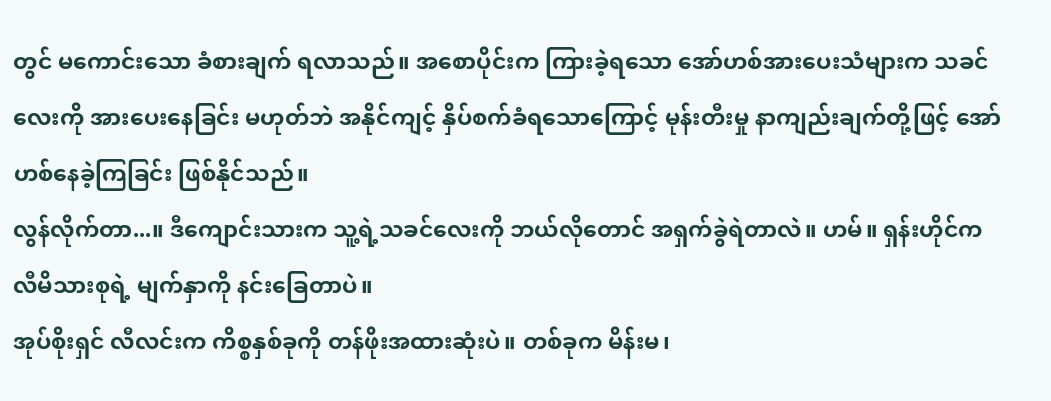တွင် မကောင်းသော ခံစားချက် ရလာသည်။ အစောပိုင်းက ကြားခဲ့ရသော အော်ဟစ်အားပေးသံများက သခင်လေးကို အားပေးနေခြင်း မဟုတ်ဘဲ အနိုင်ကျင့် နှိပ်စက်ခံရသောကြောင့် မုန်းတီးမှု နာကျည်းချက်တို့ဖြင့် အော်ဟစ်နေခဲ့ကြခြင်း ဖြစ်နိုင်သည်။
လွန်လိုက်တာ...။ ဒီကျောင်းသားက သူ့ရဲ့သခင်လေးကို ဘယ်လိုတောင် အရှက်ခွဲရဲတာလဲ။ ဟမ်။ ရှန်းဟိုင်က လီမိသားစုရဲ့ မျက်နှာကို နင်းခြေတာပဲ။
အုပ်စိုးရှင် လီလင်းက ကိစ္စနှစ်ခုကို တန်ဖိုးအထားဆုံးပဲ။ တစ်ခုက မိန်းမ၊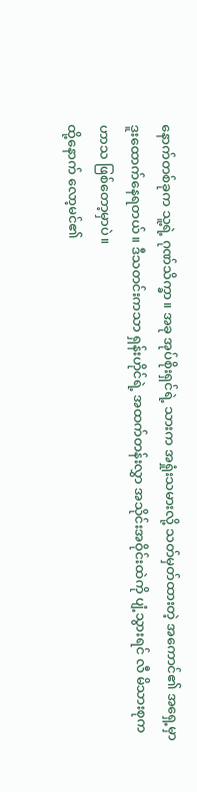နောက်တစ်ခုက သူ့ရဲ့ ဂုဏ်သိက္ခာ။ အခု အုပ်စိုးရှင်ရဲ့ သားက အရှုံးသမားလို့ သတ်မှတ်ထားတဲ့ အကောင်၏ အရှေ့မှာ ဒူးထောက်နေရတယ်။ ဒီသတင်းကသာ ရှန်းဟိုင်ရဲ့ အထက်တန်းလွှာ အသိုင်းအဝိုင်းထဲကို ပျံ့သွားရင် လီ မိသားစုက ဟာသ ဖြစ်တော့မှာပဲ။
ထို့နောက် လော့မင်၏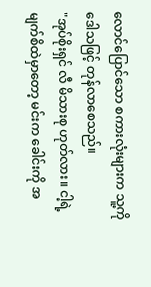လောင်ပြောင်သော စကားလုံးများက သူ့ကို ဒေါသဖြင့် တုန်လာစေသည်။
"အုပ်စိုးရှင် လီ မိသားစု ဟုတ်လား။ ငါ့ရဲ့ မျက်စိထဲမှာတော့ မင်းက ခေါင်းကို အ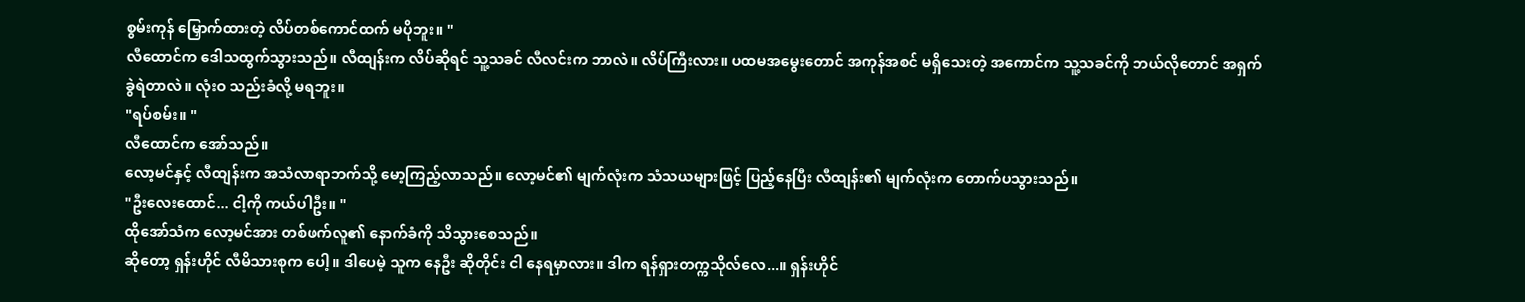စွမ်းကုန် မြှောက်ထားတဲ့ လိပ်တစ်ကောင်ထက် မပိုဘူး။ "
လီထောင်က ဒေါသထွက်သွားသည်။ လီထျန်းက လိပ်ဆိုရင် သူ့သခင် လီလင်းက ဘာလဲ။ လိပ်ကြီးလား။ ပထမအမွေးတောင် အကုန်အစင် မရှိသေးတဲ့ အကောင်က သူ့သခင်ကို ဘယ်လိုတောင် အရှက်ခွဲရဲတာလဲ။ လုံးဝ သည်းခံလို့ မရဘူး။
"ရပ်စမ်း။ "
လီထောင်က အော်သည်။
လော့မင်နှင့် လီထျန်းက အသံလာရာဘက်သို့ မော့ကြည့်လာသည်။ လော့မင်၏ မျက်လုံးက သံသယများဖြင့် ပြည့်နေပြီး လီထျန်း၏ မျက်လုံးက တောက်ပသွားသည်။
"ဦးလေးထောင်... ငါ့ကို ကယ်ပါဦး။ "
ထိုအော်သံက လော့မင်အား တစ်ဖက်လူ၏ နောက်ခံကို သိသွားစေသည်။
ဆိုတော့ ရှန်းဟိုင် လီမိသားစုက ပေါ့။ ဒါပေမဲ့ သူက နေဦး ဆိုတိုင်း ငါ နေရမှာလား။ ဒါက ရန်ရှားတက္ကသိုလ်လေ...။ ရှန်းဟိုင်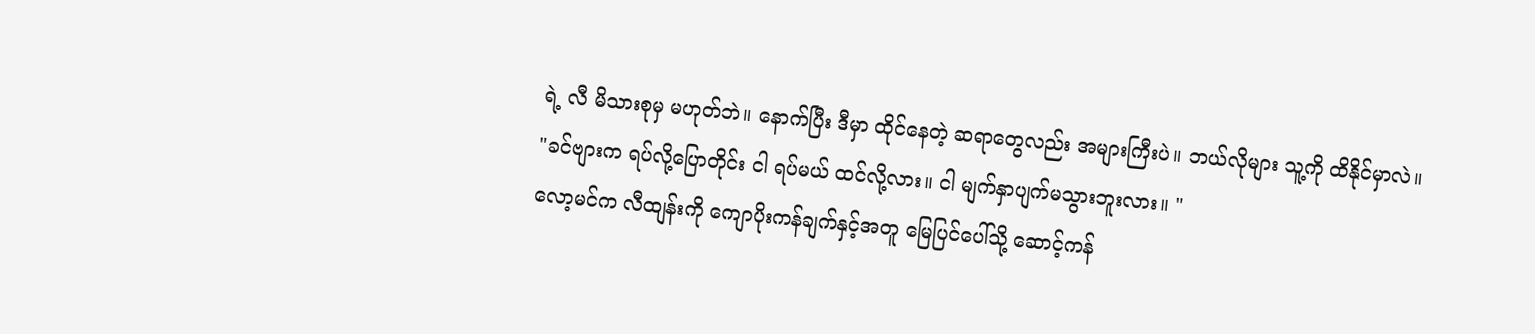ရဲ့ လီ မိသားစုမှ မဟုတ်ဘဲ။ နောက်ပြီး ဒီမှာ ထိုင်နေတဲ့ ဆရာတွေလည်း အများကြီးပဲ။ ဘယ်လိုများ သူ့ကို ထိနိုင်မှာလဲ။
"ခင်ဗျားက ရပ်လို့ပြောတိုင်း ငါ ရပ်မယ် ထင်လို့လား။ ငါ မျက်နှာပျက်မသွားဘူးလား။ "
လော့မင်က လီထျန်းကို ကျောပိုးကန်ချက်နှင့်အတူ မြေပြင်ပေါ်သို့ ဆောင့်ကန်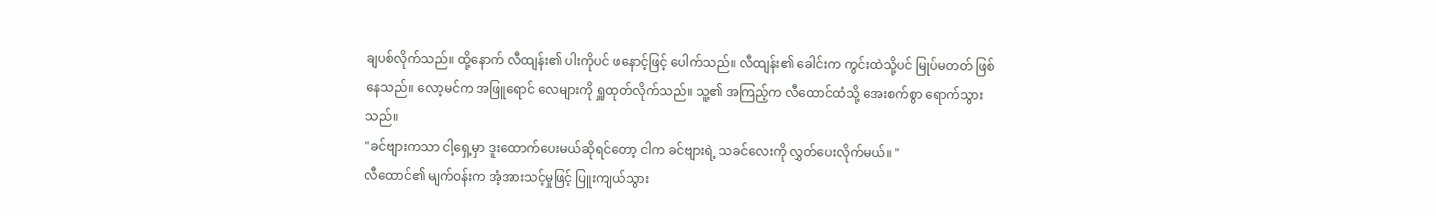ချပစ်လိုက်သည်။ ထို့နောက် လီထျန်း၏ ပါးကိုပင် ဖနောင့်ဖြင့် ပေါက်သည်။ လီထျန်း၏ ခေါင်းက ကွင်းထဲသို့ပင် မြုပ်မတတ် ဖြစ်နေသည်။ လော့မင်က အဖြူရောင် လေများကို ရှူထုတ်လိုက်သည်။ သူ့၏ အကြည့်က လီထောင်ထံသို့ အေးစက်စွာ ရောက်သွားသည်။
"ခင်ဗျားကသာ ငါ့ရှေ့မှာ ဒူးထောက်ပေးမယ်ဆိုရင်တော့ ငါက ခင်ဗျားရဲ့ သခင်လေးကို လွှတ်ပေးလိုက်မယ်။ "
လီထောင်၏ မျက်ဝန်းက အံ့အားသင့်မှုဖြင့် ပြူးကျယ်သွား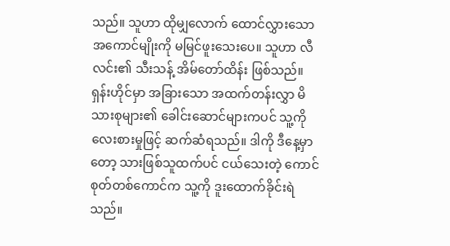သည်။ သူဟာ ထိုမျှလောက် ထောင်လွှားသော အကောင်မျိုးကို မမြင်ဖူးသေးပေ။ သူဟာ လီလင်း၏ သီးသန့် အိမ်တော်ထိန်း ဖြစ်သည်။ ရှန်းဟိုင်မှာ အခြားသော အထက်တန်းလွှာ မိသားစုများ၏ ခေါင်းဆောင်များကပင် သူ့ကို လေးစားမှုဖြင့် ဆက်ဆံရသည်။ ဒါကို ဒီနေ့မှာတော့ သားဖြစ်သူထက်ပင် ငယ်သေးတဲ့ ကောင်စုတ်တစ်ကောင်က သူ့ကို ဒူးထောက်ခိုင်းရဲသည်။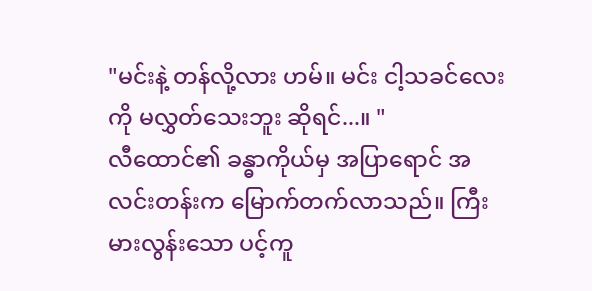"မင်းနဲ့ တန်လို့လား ဟမ်။ မင်း ငါ့သခင်လေးကို မလွှတ်သေးဘူး ဆိုရင်...။ "
လီထောင်၏ ခန္ဓာကိုယ်မှ အပြာရောင် အလင်းတန်းက မြောက်တက်လာသည်။ ကြီးမားလွန်းသော ပင့်ကူ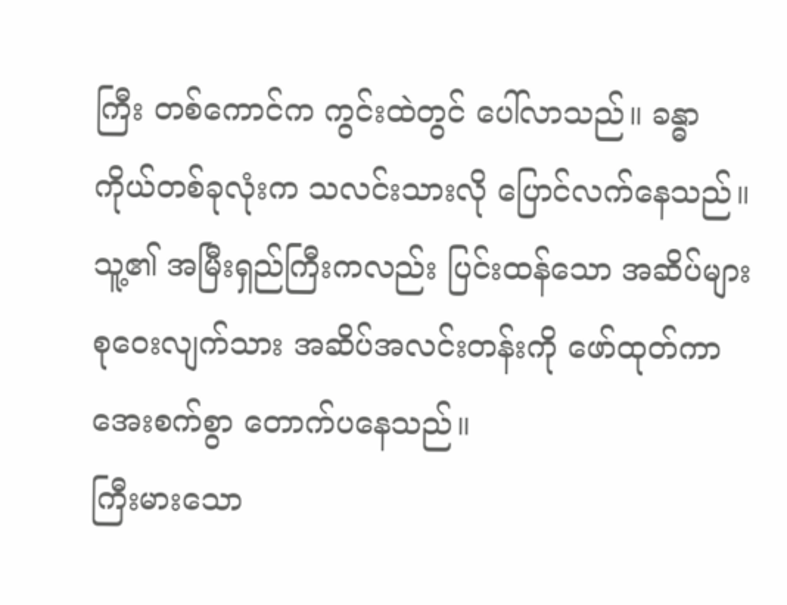ကြီး တစ်ကောင်က ကွင်းထဲတွင် ပေါ်လာသည်။ ခန္ဓာကိုယ်တစ်ခုလုံးက သလင်းသားလို ပြောင်လက်နေသည်။ သူ့၏ အမြီးရှည်ကြီးကလည်း ပြင်းထန်သော အဆိပ်များ စုဝေးလျက်သား အဆိပ်အလင်းတန်းကို ဖော်ထုတ်ကာ အေးစက်စွာ တောက်ပနေသည်။
ကြီးမားသော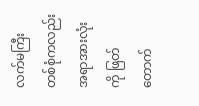လက်မကြီး တစ်စုံကလည်း အရာအားလုံးကို ဖြတ်တောက်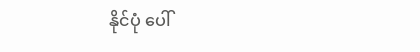နိုင်ပုံ ပေါ်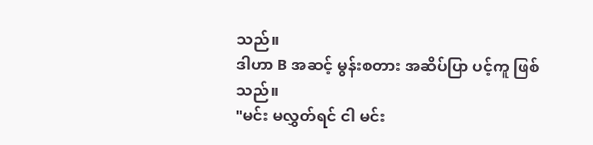သည်။
ဒါဟာ B အဆင့် မွန်းစတား အဆိပ်ပြာ ပင့်ကူ ဖြစ်သည်။
"မင်း မလွှတ်ရင် ငါ မင်း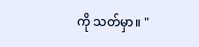ကို သတ်မှာ။ "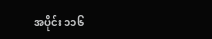အပိုင်း ၁၁၆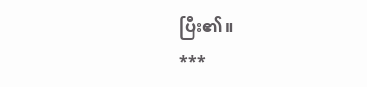ပြီး၏။
***